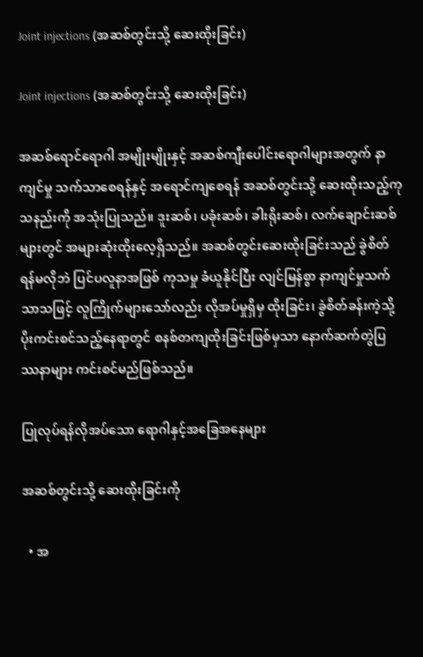Joint injections (အဆစ်တွင်းသို့ ဆေးထိုးခြင်း)

Joint injections (အဆစ်တွင်းသို့ ဆေးထိုးခြင်း)

အဆစ်ရောင်ရောဂါ အမျိုးမျိုးနှင့် အဆစ်ကျီးပေါင်းရောဂါများအတွက် နာကျင်မှု သက်သာစေရန်နှင့် အရောင်ကျစေရန် အဆစ်တွင်းသို့ ဆေးထိုးသည့်ကုသနည်းကို အသုံးပြုသည်။ ဒူးဆစ်၊ ပခုံးဆစ်၊ ခါးရိုးဆစ်၊ လက်ချောင်းဆစ်များတွင် အများဆုံးထိုးလေ့ရှိသည်။ အဆစ်တွင်းဆေးထိုးခြင်းသည် ခွဲစိတ်ရန်မလိုဘဲ ပြင်ပလူနာအဖြစ် ကုသမှု ခံယူနိုင်ပြီး လျင်မြန်စွာ နာကျင်မှုသက်သာသဖြင့် လူကြိုက်များသော်လည်း လိုအပ်မှုရှိမှ ထိုးခြင်း၊ ခွဲစိတ်ခန်းကဲ့သို့ ပိုးကင်းစင်သည့်နေရာတွင် စနစ်တကျထိုးခြင်းဖြစ်မှသာ နောက်ဆက်တွဲပြဿနာများ ကင်းစင်မည်ဖြစ်သည်။

ပြုလုပ်ရန်လိုအပ်သော ရောဂါနှင့်အခြေအနေများ

အဆစ်တွင်းသို့ ဆေးထိုးခြင်းကို

  • အ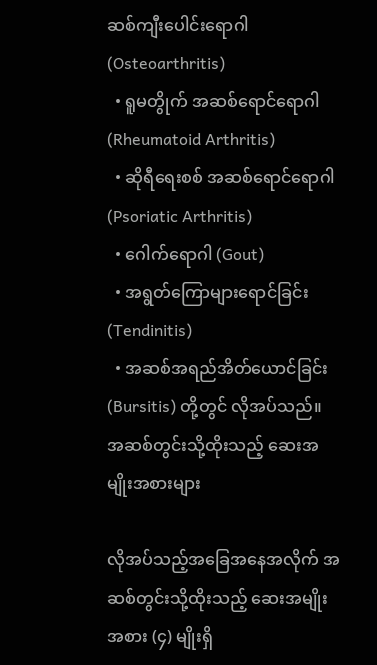ဆစ်ကျီးပေါင်းရောဂါ (Osteoarthritis)
  • ရူမတွိုက် အဆစ်ရောင်ရောဂါ (Rheumatoid Arthritis)
  • ဆိုရီရေးစစ် အဆစ်ရောင်ရောဂါ (Psoriatic Arthritis)
  • ဂေါက်ရောဂါ (Gout)
  • အရွတ်ကြောများရောင်ခြင်း (Tendinitis)
  • အဆစ်အရည်အိတ်ယောင်ခြင်း (Bursitis) တို့တွင် လိုအပ်သည်။
အဆစ်တွင်းသို့ထိုးသည့် ဆေးအမျိုးအစားများ

လိုအပ်သည့်အခြေအနေအလိုက် အဆစ်တွင်းသို့ထိုးသည့် ဆေးအမျိုးအစား (၄) မျိုးရှိ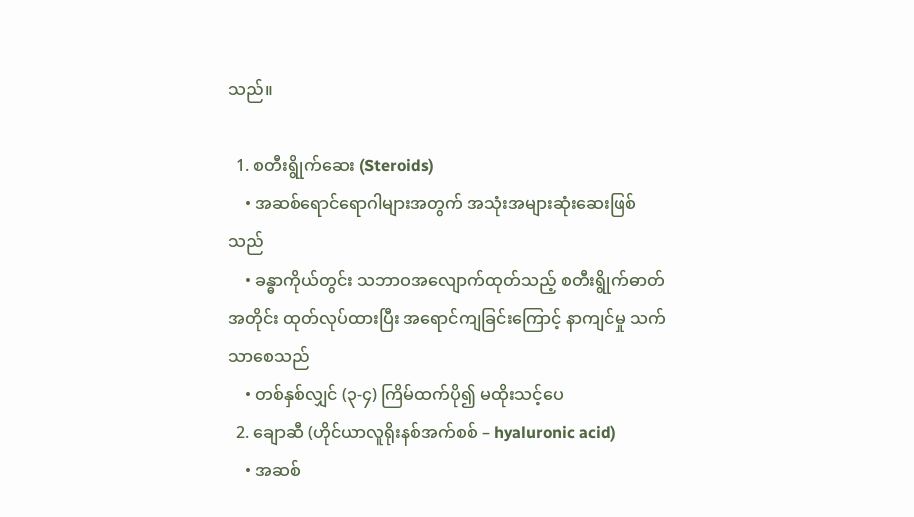သည်။

  1. စတီးရွိုက်ဆေး (Steroids)
    • အဆစ်ရောင်ရောဂါများအတွက် အသုံးအများဆုံးဆေးဖြစ်သည်
    • ခန္ဓာကိုယ်တွင်း သဘာဝအလျောက်ထုတ်သည့် စတီးရွိုက်ဓာတ်အတိုင်း ထုတ်လုပ်ထားပြီး အရောင်ကျခြင်းကြောင့် နာကျင်မှု သက်သာစေသည်
    • တစ်နှစ်လျှင် (၃-၄) ကြိမ်ထက်ပို၍ မထိုးသင့်ပေ
  2. ချောဆီ (ဟိုင်ယာလူရိုးနစ်အက်စစ် – hyaluronic acid)
    • အဆစ်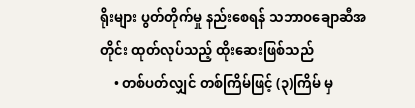ရိုးများ ပွတ်တိုက်မှု နည်းစေရန် သဘာဝချောဆီအတိုင်း ထုတ်လုပ်သည့် ထိုးဆေးဖြစ်သည်
    • တစ်ပတ်လျှင် တစ်ကြိမ်ဖြင့် (၃)ကြိမ် မှ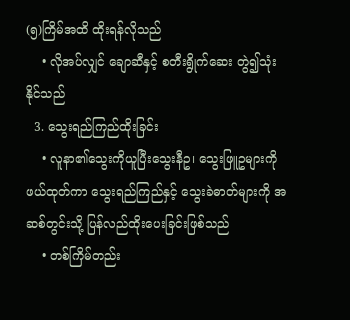(၅)ကြိမ်အထိ ထိုးရန်လိုသည်
    • လိုအပ်လျှင် ချောဆီနှင့် စတီးရွိုက်ဆေး တွဲ၍သုံးနိုင်သည်
  3. သွေးရည်ကြည်ထိုးခြင်း
    • လူနာ၏သွေးကိုယူပြီးသွေးနီဥ၊ သွေးဖြူဥများကို ဖယ်ထုတ်ကာ သွေးရည်ကြည်နှင့် သွေးခဲဓာတ်များကို အဆစ်တွင်းသို့ ပြန်လည်ထိုးပေးခြင်းဖြစ်သည်
    • တစ်ကြိမ်တည်း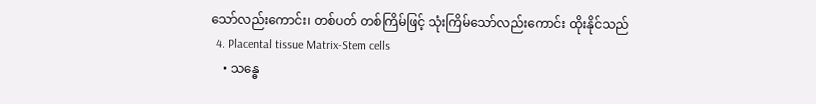သော်လည်းကောင်း၊ တစ်ပတ် တစ်ကြိမ်ဖြင့် သုံးကြိမ်သော်လည်းကောင်း ထိုးနိုင်သည်
  4. Placental tissue Matrix-Stem cells
    • သန္ဓေ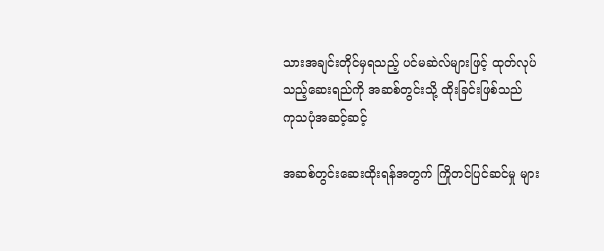သားအချင်းတိုင်မှရသည့် ပင်မဆဲလ်များဖြင့် ထုတ်လုပ်သည့်ဆေးရည်ကို အဆစ်တွင်းသို့ ထိုးခြင်းဖြစ်သည်
ကုသပုံအဆင့်ဆင့်

အဆစ်တွင်းဆေးထိုးရန်အတွက် ကြိုတင်ပြင်ဆင်မှု များ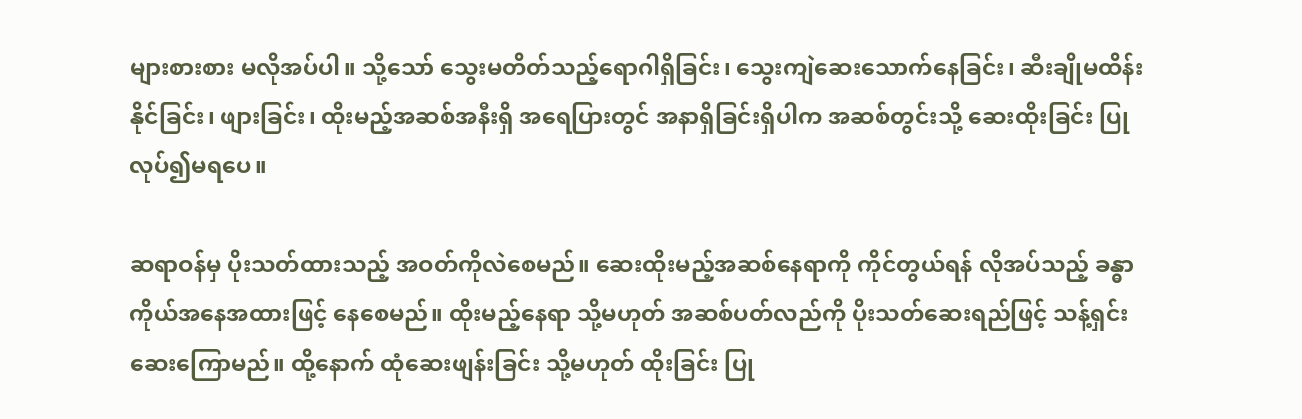များစားစား မလိုအပ်ပါ။ သို့သော် သွေးမတိတ်သည့်ရောဂါရှိခြင်း၊ သွေးကျဲဆေးသောက်နေခြင်း၊ ဆီးချိုမထိန်းနိုင်ခြင်း၊ ဖျားခြင်း၊ ထိုးမည့်အဆစ်အနီးရှိ အရေပြားတွင် အနာရှိခြင်းရှိပါက အဆစ်တွင်းသို့ ဆေးထိုးခြင်း ပြုလုပ်၍မရပေ။

ဆရာဝန်မှ ပိုးသတ်ထားသည့် အဝတ်ကိုလဲစေမည်။ ဆေးထိုးမည့်အဆစ်နေရာကို ကိုင်တွယ်ရန် လိုအပ်သည့် ခန္ဓာကိုယ်အနေအထားဖြင့် နေစေမည်။ ထိုးမည့်နေရာ သို့မဟုတ် အဆစ်ပတ်လည်ကို ပိုးသတ်ဆေးရည်ဖြင့် သန့်ရှင်းဆေးကြောမည်။ ထို့နောက် ထုံဆေးဖျန်းခြင်း သို့မဟုတ် ထိုးခြင်း ပြု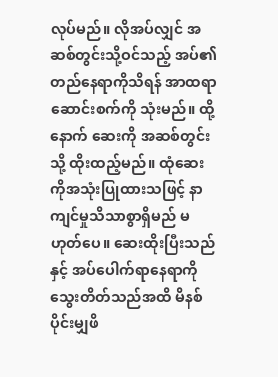လုပ်မည်။ လိုအပ်လျှင် အဆစ်တွင်းသို့ဝင်သည့် အပ်၏တည်နေရာကိုသိရန် အာထရာဆောင်းစက်ကို သုံးမည်။ ထို့နောက် ဆေးကို အဆစ်တွင်းသို့ ထိုးထည့်မည်။ ထုံဆေးကိုအသုံးပြုထားသဖြင့် နာကျင်မှုသိသာစွာရှိမည် မဟုတ်ပေ။ ဆေးထိုးပြီးသည်နှင့် အပ်ပေါက်ရာနေရာကို သွေးတိတ်သည်အထိ မိနစ်ပိုင်းမျှဖိ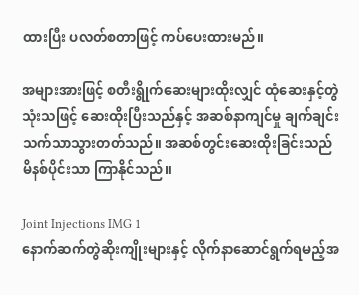ထားပြီး ပလတ်စတာဖြင့် ကပ်ပေးထားမည်။

အများအားဖြင့် စတီးရွိုက်ဆေးများထိုးလျှင် ထုံဆေးနှင့်တွဲသုံးသဖြင့် ဆေးထိုးပြီးသည်နှင့် အဆစ်နာကျင်မှု ချက်ချင်းသက်သာသွားတတ်သည်။ အဆစ်တွင်းဆေးထိုးခြင်းသည် မိနစ်ပိုင်းသာ ကြာနိုင်သည်။

Joint Injections IMG 1
နောက်ဆက်တွဲဆိုးကျိုးများနှင့် လိုက်နာဆောင်ရွက်ရမည့်အ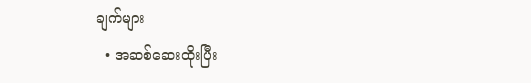ချက်များ
  • အဆစ်ဆေးထိုးပြီး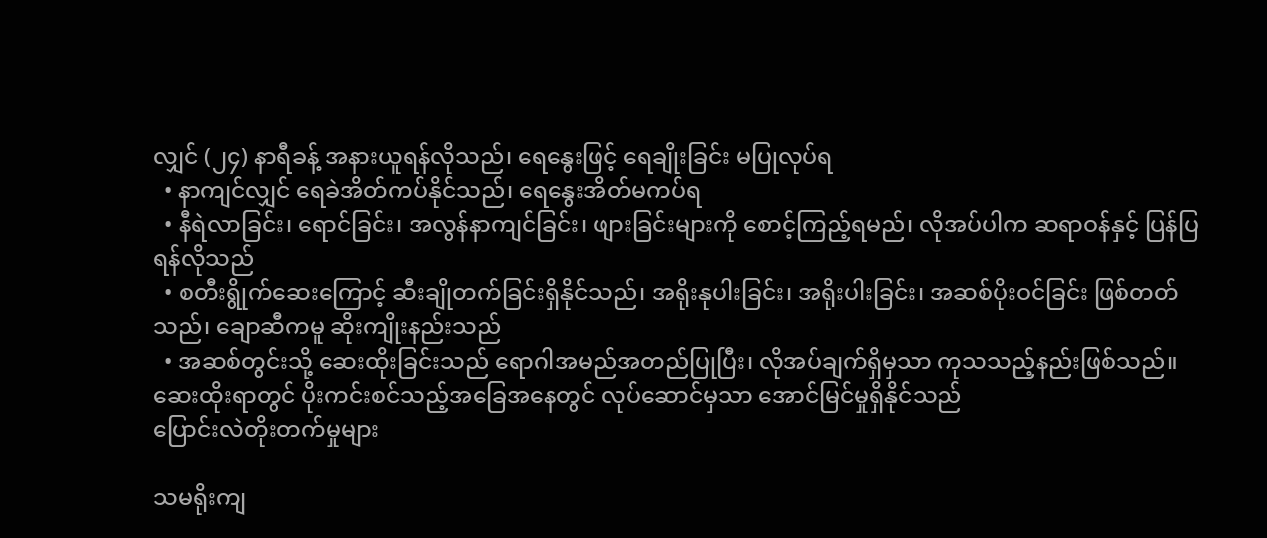လျှင် (၂၄) နာရီခန့် အနားယူရန်လိုသည်၊ ရေနွေးဖြင့် ရေချိုးခြင်း မပြုလုပ်ရ
  • နာကျင်လျှင် ရေခဲအိတ်ကပ်နိုင်သည်၊ ရေနွေးအိတ်မကပ်ရ
  • နီရဲလာခြင်း၊ ရောင်ခြင်း၊ အလွန်နာကျင်ခြင်း၊ ဖျားခြင်းများကို စောင့်ကြည့်ရမည်၊ လိုအပ်ပါက ဆရာဝန်နှင့် ပြန်ပြရန်လိုသည်
  • စတီးရွိုက်‌ဆေးကြောင့် ဆီးချိုတက်ခြင်းရှိနိုင်သည်၊ အရိုးနုပါးခြင်း၊ အရိုးပါးခြင်း၊ အဆစ်ပိုးဝင်ခြင်း ဖြစ်တတ်သည်၊ ချောဆီကမူ ဆိုးကျိုးနည်းသည်
  • အဆစ်တွင်းသို့ ဆေးထိုးခြင်းသည် ရောဂါအမည်အတည်ပြုပြီး၊ လိုအပ်ချက်ရှိမှသာ ကုသသည့်နည်းဖြစ်သည်။ ဆေးထိုးရာတွင် ပိုးကင်းစင်သည့်အခြေအနေတွင် လုပ်ဆောင်မှသာ အောင်မြင်မှုရှိနိုင်သည်
ပြောင်းလဲတိုးတက်မှုများ

သမရိုးကျ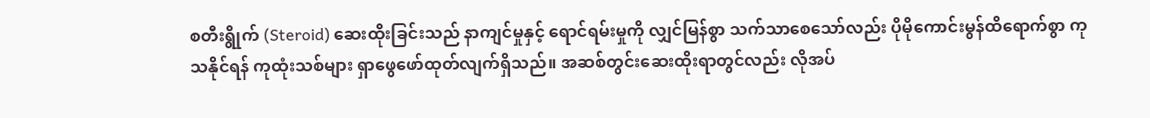စတီးရွိုက် (Steroid) ဆေးထိုးခြင်းသည် နာကျင်မှုနှင့် ရောင်ရမ်းမှုကို လျှင်မြန်စွာ သက်သာစေသော်လည်း ပိုမိုကောင်းမွန်ထိရောက်စွာ ကုသနိုင်ရန် ကုထုံးသစ်များ ရှာဖွေဖော်ထုတ်လျက်ရှိသည်။ အဆစ်တွင်းဆေးထိုးရာတွင်လည်း လိုအပ်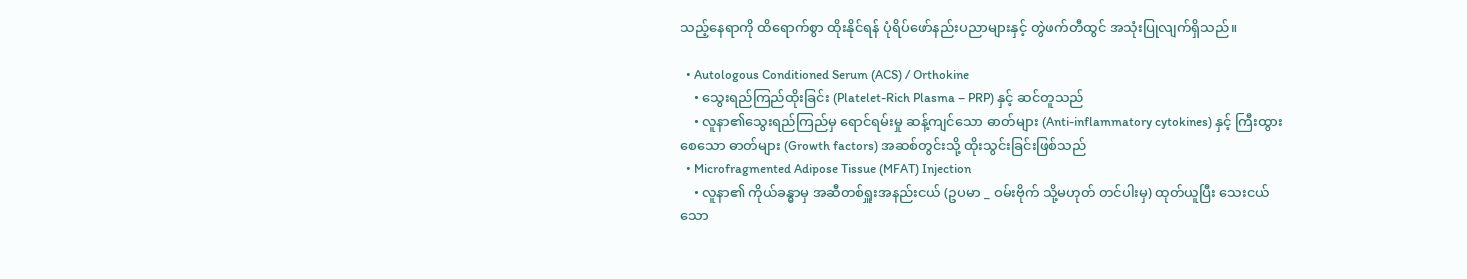သည့်နေရာကို ထိရောက်စွာ ထိုးနိုင်ရန် ပုံရိပ်ဖော်နည်းပညာများနှင့် တွဲဖက်တီထွင် အသုံးပြုလျက်ရှိသည်။

  • Autologous Conditioned Serum (ACS) / Orthokine
    • သွေးရည်ကြည်ထိုးခြင်း (Platelet-Rich Plasma – PRP) နှင့် ဆင်တူသည်
    • လူနာ၏သွေးရည်ကြည်မှ ရောင်ရမ်းမှု ဆန့်ကျင်သော ဓာတ်များ (Anti-inflammatory cytokines) နှင့် ကြီးထွားစေသော ဓာတ်များ (Growth factors) အဆစ်တွင်းသို့ ထိုးသွင်းခြင်းဖြစ်သည်
  • Microfragmented Adipose Tissue (MFAT) Injection
    • လူနာ၏ ကိုယ်ခန္ဓာမှ အဆီတစ်ရှူးအနည်းငယ် (ဥပမာ _ ဝမ်းဗိုက် သို့မဟုတ် တင်ပါးမှ) ထုတ်ယူပြီး သေးငယ်သော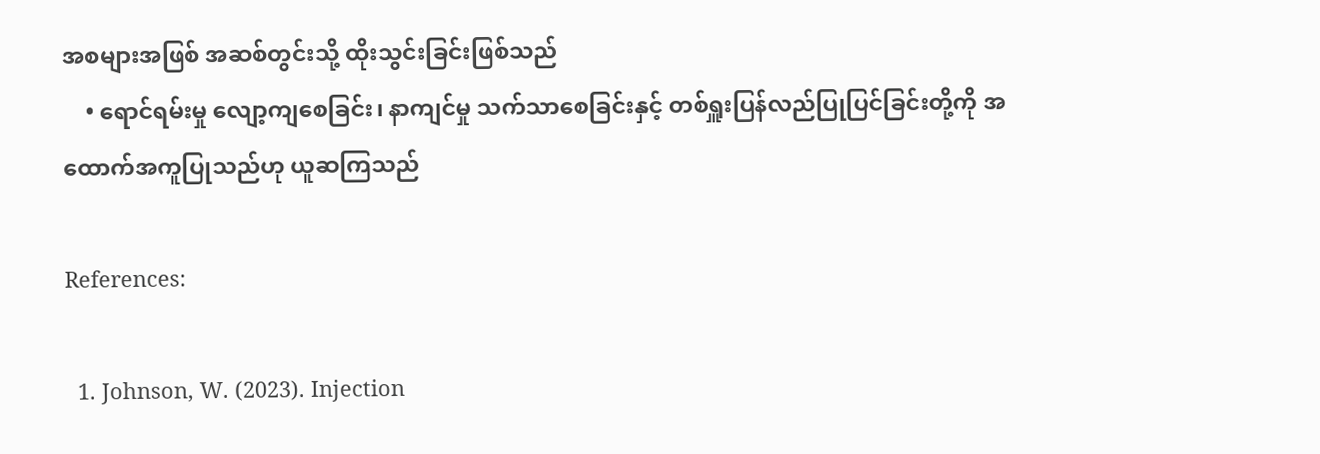အစများအဖြစ် အဆစ်တွင်းသို့ ထိုးသွင်းခြင်းဖြစ်သည်
    • ရောင်ရမ်းမှု လျော့ကျစေခြင်း၊ နာကျင်မှု သက်သာစေခြင်းနှင့် တစ်ရှူးပြန်လည်ပြုပြင်ခြင်းတို့ကို အထောက်အကူပြုသည်ဟု ယူဆကြသည်

References:

  1. Johnson, W. (2023). Injection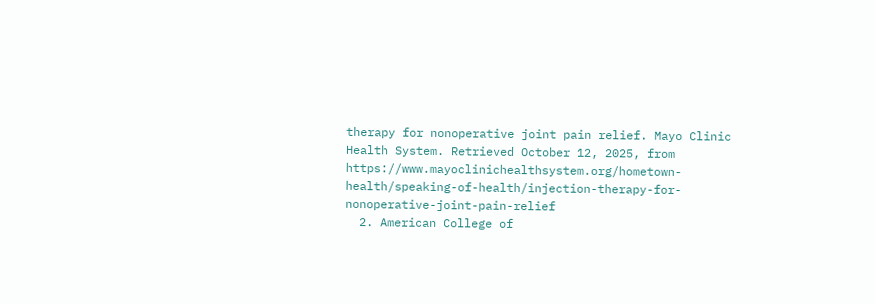therapy for nonoperative joint pain relief. Mayo Clinic Health System. Retrieved October 12, 2025, from https://www.mayoclinichealthsystem.org/hometown-health/speaking-of-health/injection-therapy-for-nonoperative-joint-pain-relief
  2. American College of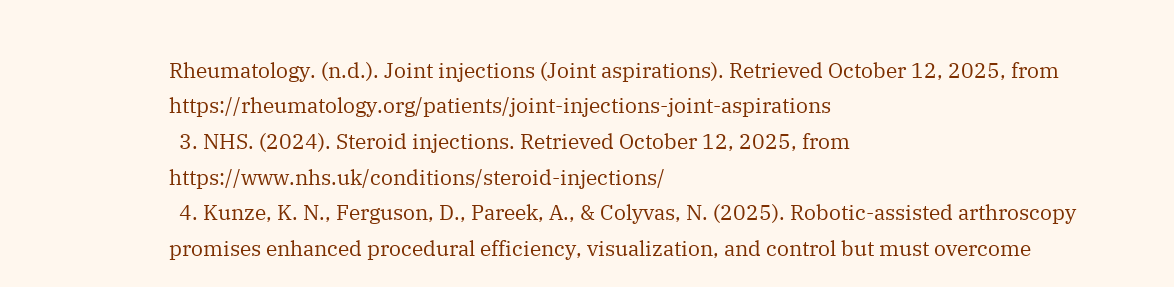Rheumatology. (n.d.). Joint injections (Joint aspirations). Retrieved October 12, 2025, from https://rheumatology.org/patients/joint-injections-joint-aspirations
  3. NHS. (2024). Steroid injections. Retrieved October 12, 2025, from https://www.nhs.uk/conditions/steroid-injections/
  4. Kunze, K. N., Ferguson, D., Pareek, A., & Colyvas, N. (2025). Robotic-assisted arthroscopy promises enhanced procedural efficiency, visualization, and control but must overcome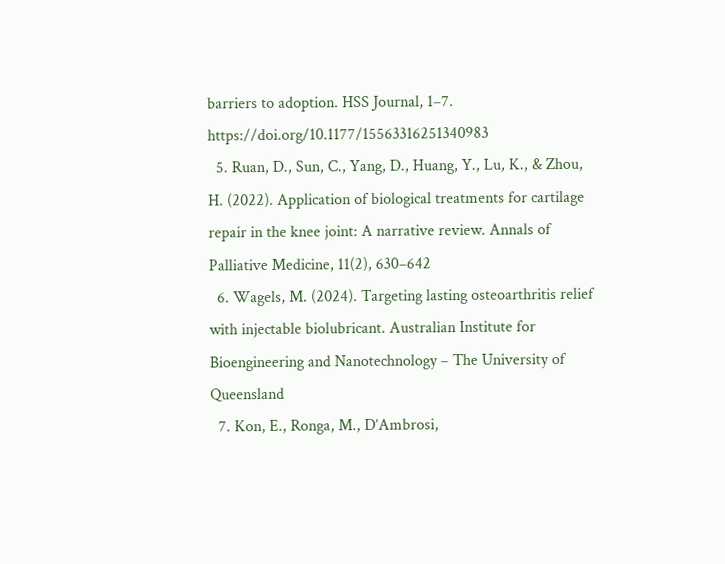barriers to adoption. HSS Journal, 1–7. https://doi.org/10.1177/15563316251340983
  5. Ruan, D., Sun, C., Yang, D., Huang, Y., Lu, K., & Zhou, H. (2022). Application of biological treatments for cartilage repair in the knee joint: A narrative review. Annals of Palliative Medicine, 11(2), 630–642
  6. Wagels, M. (2024). Targeting lasting osteoarthritis relief with injectable biolubricant. Australian Institute for Bioengineering and Nanotechnology – The University of Queensland
  7. Kon, E., Ronga, M., D’Ambrosi,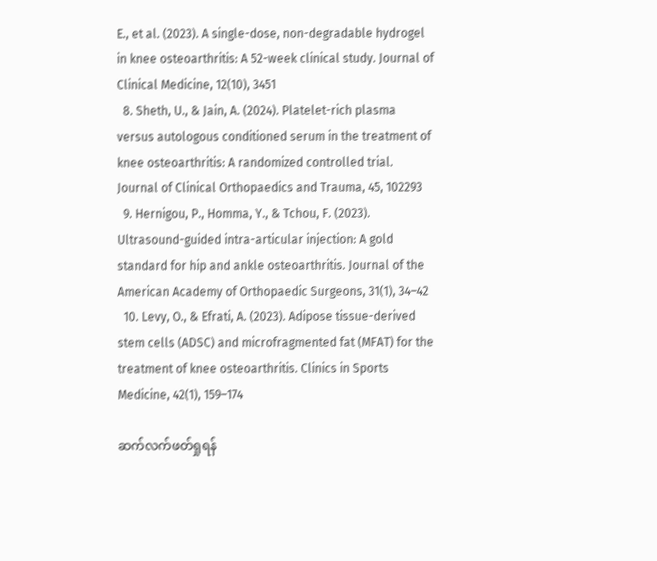E., et al. (2023). A single-dose, non-degradable hydrogel in knee osteoarthritis: A 52-week clinical study. Journal of Clinical Medicine, 12(10), 3451
  8. Sheth, U., & Jain, A. (2024). Platelet-rich plasma versus autologous conditioned serum in the treatment of knee osteoarthritis: A randomized controlled trial. Journal of Clinical Orthopaedics and Trauma, 45, 102293
  9. Hernigou, P., Homma, Y., & Tchou, F. (2023). Ultrasound-guided intra-articular injection: A gold standard for hip and ankle osteoarthritis. Journal of the American Academy of Orthopaedic Surgeons, 31(1), 34–42
  10. Levy, O., & Efrati, A. (2023). Adipose tissue-derived stem cells (ADSC) and microfragmented fat (MFAT) for the treatment of knee osteoarthritis. Clinics in Sports Medicine, 42(1), 159–174

ဆက်လက်ဖတ်ရှုရန်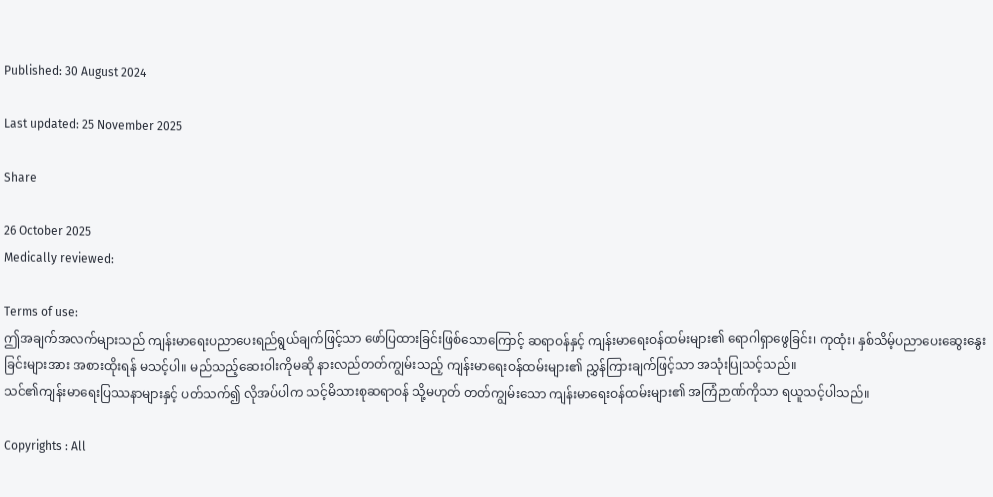Published: 30 August 2024

Last updated: 25 November 2025

Share

26 October 2025
Medically reviewed:

Terms of use:
ဤအချက်အလက်များသည် ကျန်းမာရေးပညာပေးရည်ရွယ်ချက်ဖြင့်သာ ဖော်ပြထားခြင်းဖြစ်သောကြောင့် ဆရာဝန်နှင့် ကျန်းမာရေးဝန်ထမ်းများ၏ ရောဂါရှာဖွေခြင်း၊ ကုထုံး၊ နှစ်သိမ့်ပညာပေးဆွေးနွေးခြင်းများအား အစားထိုးရန် မသင့်ပါ။ မည်သည့်ဆေးဝါးကိုမဆို နားလည်တတ်ကျွမ်းသည့် ကျန်းမာရေးဝန်ထမ်းများ၏ ညွှန်ကြားချက်ဖြင့်သာ အသုံးပြုသင့်သည်။
သင်၏ကျန်းမာရေးပြဿနာများနှင့် ပတ်သက်၍ လိုအပ်ပါက သင့်မိသားစုဆရာဝန် သို့မဟုတ် တတ်ကျွမ်းသော ကျန်းမာရေးဝန်ထမ်းများ၏ အကြံဉာဏ်ကိုသာ ရယူသင့်ပါသည်။

Copyrights : All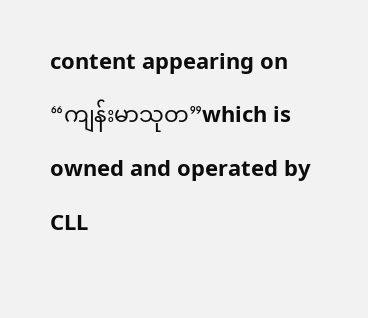content appearing on “ကျန်းမာသုတ”which is owned and operated by CLL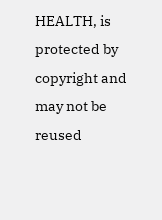HEALTH, is protected by copyright and may not be reused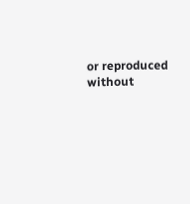or reproduced without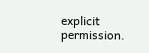explicit permission.